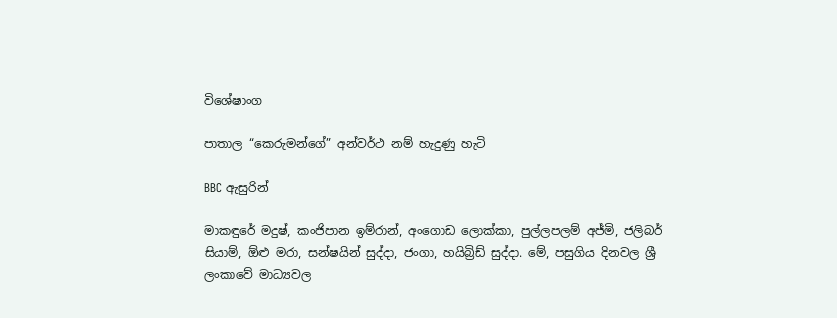විශේෂාංග

පාතාල “කෙරුමන්ගේ” අන්වර්ථ නම් හැදුණු හැටි

BBC ඇසුරින්

මාකඳුරේ මදුෂ්, කංජිපාන ඉම්රාන්, අංගොඩ ලොක්කා, පුල්ලපලම් අජ්මි, ජලිබර් සියාම්, ඕළු මරා, සන්ෂයින් සුද්දා, ජංගා, හයිබ්‍රිඩ් සුද්දා. මේ, පසුගිය දිනවල ශ්‍රී ලංකාවේ මාධ්‍යවල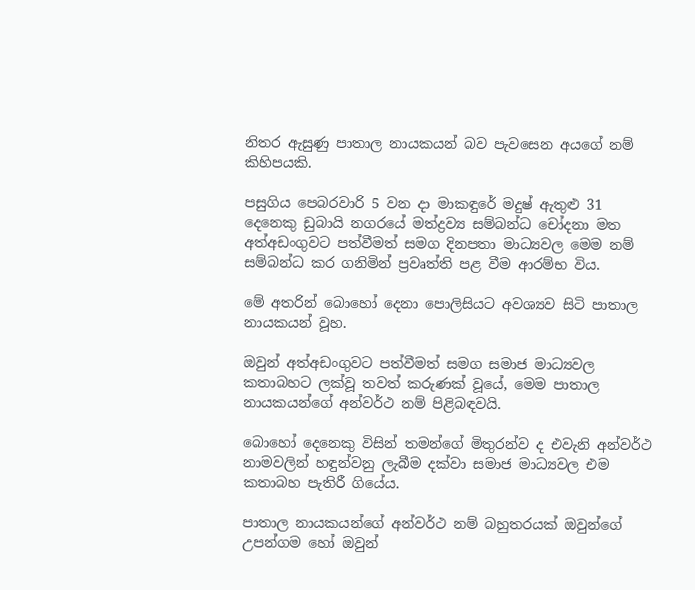නිතර ඇසුණු පාතාල නායකයන් බව පැවසෙන අයගේ නම් කිහිපයකි.

පසුගිය පෙබරවාරි 5 වන දා මාකඳුරේ මදුෂ් ඇතුළු 31 දෙනෙකු ඩුබායි නගරයේ මත්ද්‍රව්‍ය සම්බන්ධ චෝදනා මත අත්අඩංගුවට පත්වීමත් සමග දිනපතා මාධ්‍යවල මෙම නම් සම්බන්ධ කර ගනිමින් ප්‍රවෘත්ති පළ වීම ආරම්භ විය.

මේ අතරින් බොහෝ දෙනා පොලිසියට අවශ්‍යව සිටි පාතාල නායකයන් වූහ.

ඔවුන් අත්අඩංගුවට පත්වීමත් සමග සමාජ මාධ්‍යවල කතාබහට ලක්වූ තවත් කරුණක් වූයේ, මෙම පාතාල නායකයන්ගේ අන්වර්ථ නම් පිළිබඳවයි.

බොහෝ දෙනෙකු විසින් තමන්ගේ මිතුරන්ව ද එවැනි අන්වර්ථ නාමවලින් හඳුන්වනු ලැබීම දක්වා සමාජ මාධ්‍යවල එම කතාබහ පැතිරී ගියේය.

පාතාල නායකයන්ගේ අන්වර්ථ නම් බහුතරයක් ඔවුන්ගේ උපන්ගම හෝ ඔවුන්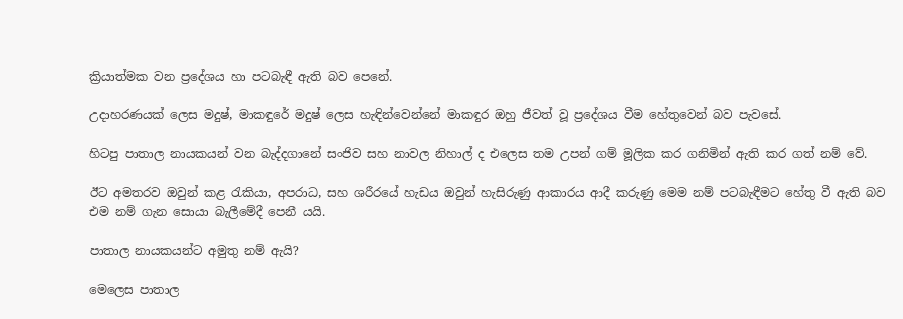ක්‍රියාත්මක වන ප්‍රදේශය හා පටබැඳී ඇති බව පෙනේ.

උදාහරණයක් ලෙස මදුෂ්, මාකඳුරේ මදුෂ් ලෙස හැඳින්වෙන්නේ මාකඳුර ඔහු ජීවත් වූ ප්‍රදේශය වීම හේතුවෙන් බව පැවසේ.

හිටපු පාතාල නායකයන් වන බැද්දගානේ සංජිව සහ නාවල නිහාල් ද එලෙස තම උපන් ගම් මූලික කර ගනිමින් ඇති කර ගත් නම් වේ.

ඊට අමතරව ඔවුන් කළ රැකියා, අපරාධ, සහ ශරීරයේ හැඩය ඔවුන් හැසිරුණු ආකාරය ආදී කරුණු මෙම නම් පටබැඳීමට හේතු වී ඇති බව එම නම් ගැන සොයා බැලීමේදී පෙනී යයි.

පාතාල නායකයන්ට අමුතු නම් ඇයි?

මෙලෙස පාතාල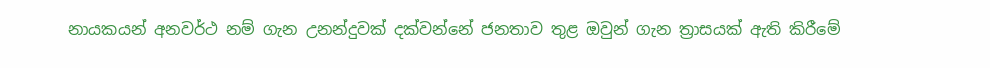නායකයන් අනවර්ථ නම් ගැන උනන්දුවක් දක්වන්නේ ජනතාව තුළ ඔවුන් ගැන ත්‍රාසයක් ඇති කිරීමේ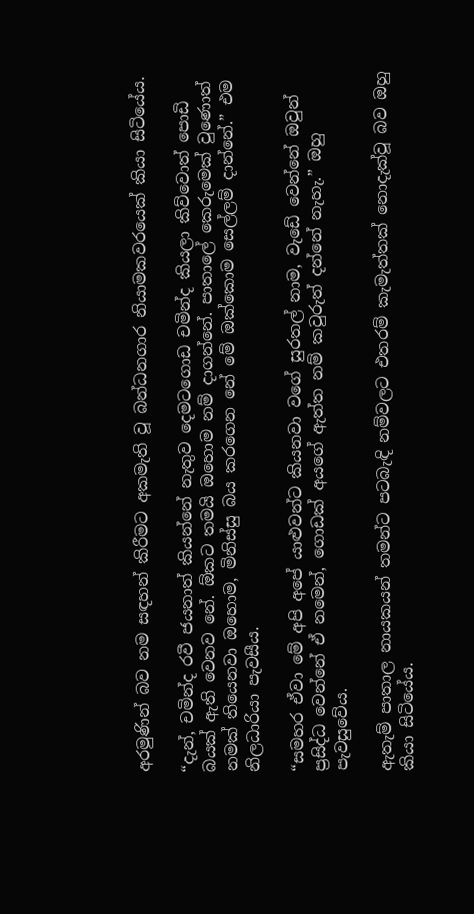අරමුණින් බව නම සඳහන් කිරීමට අකමැති වූ බන්ධනගාර නියාමකවරයෙක් කියා සිටියේය.

“දැන්, චමින්ද රවී ජයනාත් කියන්නේ නැතුව දෙමටගොඩ චමින්ද කියලා කිව්වොත් පොඩි බයක් ඇති වෙනව නේ. ඕකට තමයි ඔහොම නම් දාගන්නේ. පාතාලේ කෙරුමෙක් වුණොත් නමක් තියෙනවා ඔහොම, මිනිස්සු බය කරගෙන නේ මේ ඔක්කොම සෙල්ලම් දාන්නේ.” එම නිලධාරියා පැවසීය.

“සමහර ඒවා මේ අපි අපේ යාළුවන්ට කියනවා වගේ සුරතල් නාම, වැඩේ වෙන්නේ ඔවුන් ප්‍රසිද්ධ වෙන්නේ ඒ නමෙන්, ගොඩක් අයගේ ඇත්ත නම් කවුරුත් දන්නේ නැහැ.” ඔහු පැවසුවේය.

ඇතැම් පාතාල නායකයන් තමන්ට පටබැඳි නම්වලට එතරම් කැමැත්තක් නොදැක්වූ බව ඔහු කියා සිටියේය.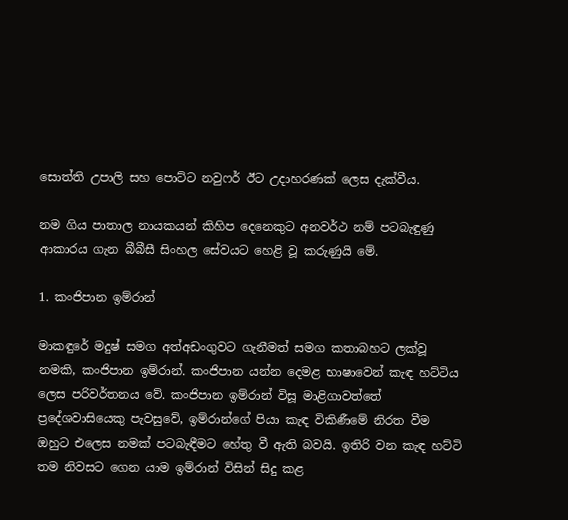සොත්ති උපාලි සහ පොට්ට නවුෆර් ඊට උදාහරණක් ලෙස දැක්වීය.

නම ගිය පාතාල නායකයන් කිහිප දෙනෙකුට අනවර්ථ නම් පටබැඳුණු ආකාරය ගැන බීබීසී සිංහල සේවයට හෙළි වූ කරුණුයි මේ.

1. කංජිපාන ඉම්රාන්

මාකඳුරේ මදුෂ් සමග අත්අඩංගුවට ගැනීමත් සමග කතාබහට ලක්වූ නමකි, කංජිපාන ඉම්රාන්. කංජිපාන යන්න දෙමළ භාෂාවෙන් කැඳ හට්ටිය ලෙස පරිවර්තනය වේ. කංජිපාන ඉම්රාන් විසූ මාළිගාවත්තේ ප්‍රදේශවාසියෙකු පැවසුවේ, ඉම්රාන්ගේ පියා කැඳ විකිණීමේ නිරත වීම ඔහුට එලෙස නමක් පටබැඳීමට හේතු වී ඇති බවයි. ඉතිරි වන කැඳ හට්ටි තම නිවසට ගෙන යාම ඉම්රාන් විසින් සිදු කළ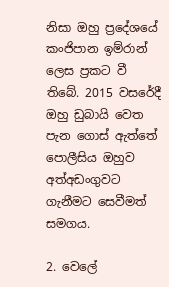නිසා ඔහු ප්‍රදේශයේ කංජිපාන ඉම්රාන් ලෙස ප්‍රකට වී තිබේ. 2015 වසරේදී ඔහු ඩුබායි වෙත පැන ගොස් ඇත්තේ පොලීසිය ඔහුව අත්අඩංගුවට ගැනීමට සෙවීමත් සමගය.

2. වෙලේ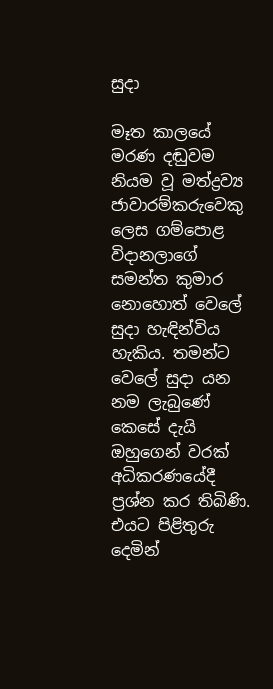සුදා

මෑත කාලයේ මරණ දඬුවම නියම වූ මත්ද්‍රව්‍ය ජාවාරම්කරුවෙකු ලෙස ගම්පොළ විදානලාගේ සමන්ත කුමාර නොහොත් වෙලේ සුදා හැඳින්විය හැකිය. තමන්ට වෙලේ සුදා යන නම ලැබුණේ කෙසේ දැයි ඔහුගෙන් වරක් අධිකරණයේදී ප්‍රශ්න කර තිබිණි. එයට පිළිතුරු දෙමින්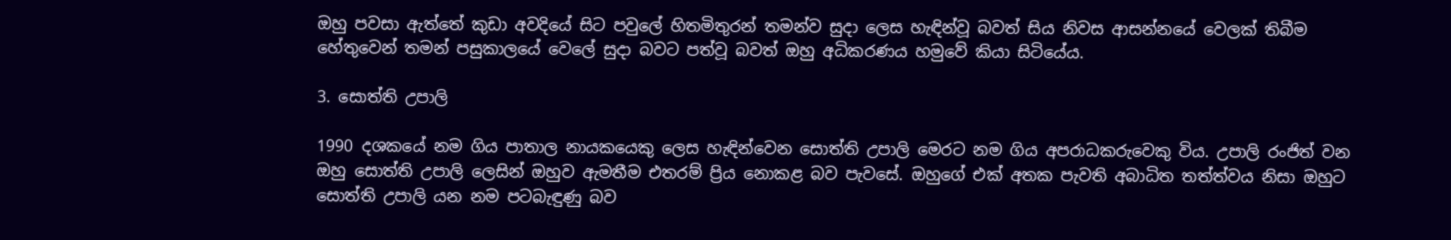ඔහු පවසා ඇත්තේ කුඩා අවදියේ සිට පවුලේ හිතමිතුරන් තමන්ව සුදා ලෙස හැඳින්වූ බවත් සිය නිවස ආසන්නයේ වෙලක් තිබීම හේතුවෙන් තමන් පසුකාලයේ වෙලේ සුදා බවට පත්වූ බවත් ඔහු අධිකරණය හමුවේ කියා සිටියේය.

3. සොත්ති උපාලි

1990 දශකයේ නම ගිය පාතාල නායකයෙකු ලෙස හැඳින්වෙන සොත්ති උපාලි මෙරට නම ගිය අපරාධකරුවෙකු විය. උපාලි රංජිත් වන ඔහු සොත්ති උපාලි ලෙසින් ඔහුව ඇමතීම එතරම් ප්‍රිය නොකළ බව පැවසේ. ඔහුගේ එක් අතක පැවති අබාධිත තත්ත්වය නිසා ඔහුට සොත්ති උපාලි යන නම පටබැඳුණු බව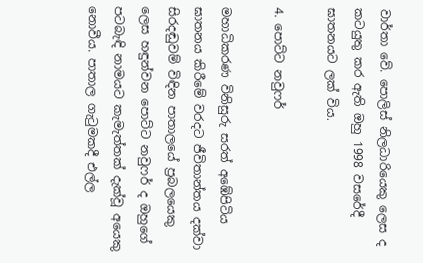වාර්තා වේ. පොලිස් නිලධාරියෙකු ලෙස ද කටයුතු කර ඇති ඔහු 1998 වසරේදී ඝාතනයට ලක් විය.

4. පොට්ට නවුෆර්

මහාධිකරණ විනිසුරු සරත් අඹේපිටිය ඝාතනය කිරීමේ වරදට ජීවිතාන්තය දක්වා සිරදඬුවම් විඳින පාතාලයේ ප්‍රබලයෙකු ලෙස හඳුන්වන පොට්ට නවුෆර් ද ඔහුගේ පටබැඳි නාමයට කැමැත්තක් දැක්වූ අයෙකු නොවීය. පාතාල ගැටුමකදී එල්ල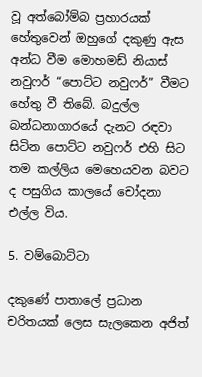වූ අත්බෝම්බ ප්‍රහාරයක් හේතුවෙන් ඔහුගේ දකුණු ඇස අන්ධ වීම මොහමඩ් නියාස් නවුෆර් “පොට්ට නවුෆර්” වීමට හේතු වී තිබේ. බදුල්ල බන්ධනාගාරයේ දැනට රඳවා සිටින පොට්ට නවුෆර් එහි සිට තම කල්ලිය මෙහෙයවන බවට ද පසුගිය කාලයේ චෝදනා එල්ල විය.

5. වම්බොට්ටා

දකුණේ පාතාලේ ප්‍රධාන චරිතයක් ලෙස සැලකෙන අජිත්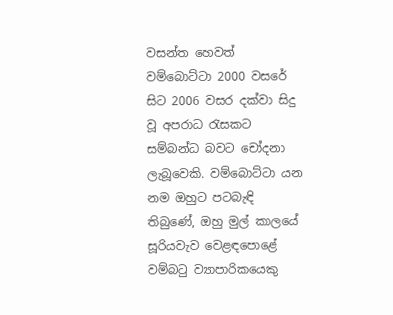වසන්ත හෙවත් වම්බොට්ටා 2000 වසරේ සිට 2006 වසර දක්වා සිදු වූ අපරාධ රැසකට සම්බන්ධ බවට චෝදනා ලැබූවෙකි. වම්බොට්ටා යන නම ඔහුට පටබැඳි තිබුණේ, ඔහු මුල් කාලයේ සූරියවැව වෙළඳපොළේ වම්බටු ව්‍යාපාරිකයෙකු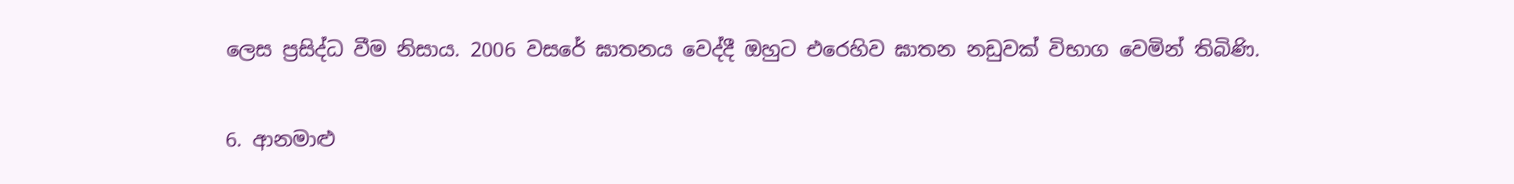ලෙස ප්‍රසිද්ධ වීම නිසාය. 2006 වසරේ ඝාතනය වෙද්දී ඔහුට එරෙහිව ඝාතන නඩුවක් විභාග වෙමින් තිබිණි.

6. ආනමාළු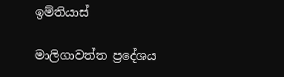ඉම්තියාස්

මාලිගාවත්ත ප්‍රදේශය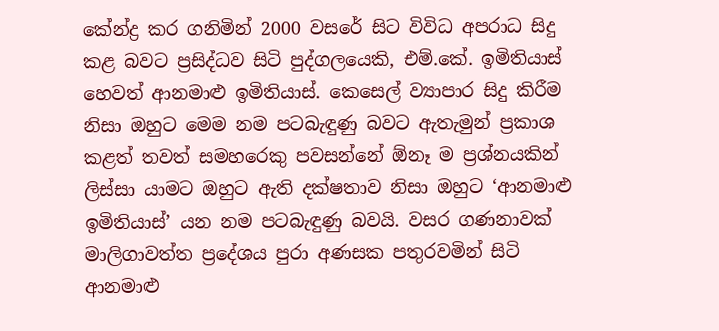කේන්ද්‍ර කර ගනිමින් 2000 වසරේ සිට විවිධ අපරාධ සිදු කළ බවට ප්‍රසිද්ධව සිටි පුද්ගලයෙකි, එම්.කේ. ඉමිතියාස් හෙවත් ආනමාළු ඉමිතියාස්. කෙසෙල් ව්‍යාපාර සිදු කිරීම නිසා ඔහුට මෙම නම පටබැඳුණු බවට ඇතැමුන් ප්‍රකාශ කළත් තවත් සමහරෙකු පවසන්නේ ඕනෑ ම ප්‍රශ්නයකින් ලිස්සා යාමට ඔහුට ඇති දක්ෂතාව නිසා ඔහුට ‘ආනමාළු ඉමිතියාස්’ යන නම පටබැඳුණු බවයි. වසර ගණනාවක් මාලිගාවත්ත ප්‍රදේශය පුරා අණසක පතුරවමින් සිටි ආනමාළු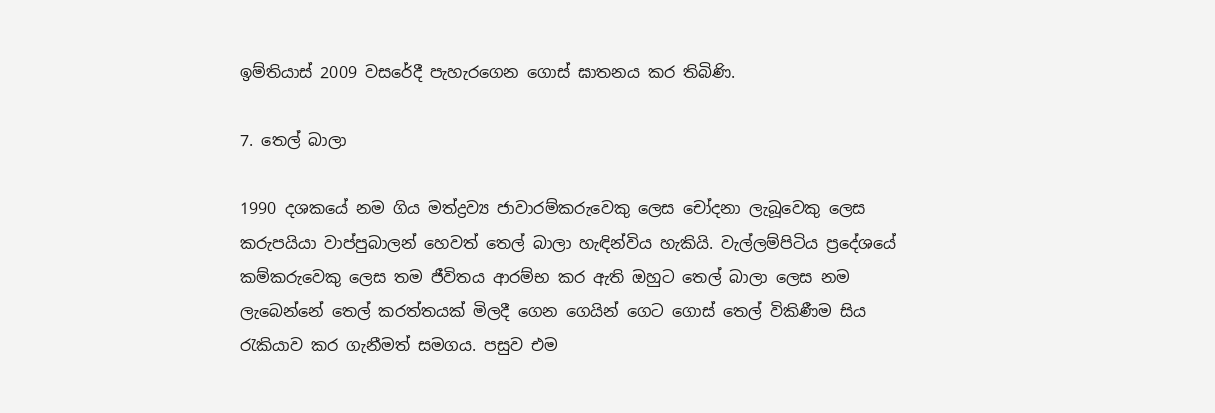ඉම්තියාස් 2009 වසරේදී පැහැරගෙන ගොස් ඝාතනය කර තිබිණි.

7. තෙල් බාලා

1990 දශකයේ නම ගිය මත්ද්‍රව්‍ය ජාවාරම්කරුවෙකු ලෙස චෝදනා ලැබූවෙකු ලෙස කරුපයියා වාප්පුබාලන් හෙවත් තෙල් බාලා හැඳින්විය හැකියි. වැල්ලම්පිටිය ප්‍රදේශයේ කම්කරුවෙකු ලෙස තම ජීවිතය ආරම්භ කර ඇති ඔහුට තෙල් බාලා ලෙස නම ලැබෙන්නේ තෙල් කරත්තයක්‌ මිලදී ගෙන ගෙයින් ගෙට ගොස්‌ තෙල් විකිණීම සිය රැකියාව කර ගැනීමත් සමගය. පසුව එම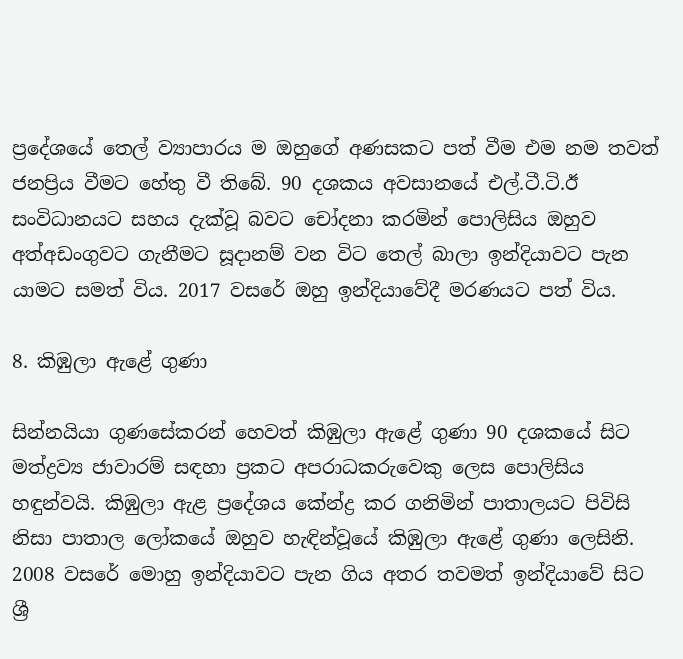ප්‍රදේශයේ තෙල් ව්‍යාපාරය ම ඔහුගේ අණසකට පත් වීම එම නම තවත් ජනප්‍රිය වීමට හේතු වී තිබේ. 90 දශකය අවසානයේ එල්.ටී.ටි.ඊ සංවිධානයට සහය දැක්වූ බවට චෝදනා කරමින් පොලිසිය ඔහුව අත්අඩංගුවට ගැනීමට සූදානම් වන විට තෙල් බාලා ඉන්දියාවට පැන යාමට සමත් විය. 2017 වසරේ ඔහු ඉන්දියාවේදී මරණයට පත් විය.

8. කිඹුලා ඇළේ ගුණා

සින්නයියා ගුණසේකරන් හෙවත් කිඹුලා ඇළේ ගුණා 90 දශකයේ සිට මත්ද්‍රව්‍ය ජාවාරම් සඳහා ප්‍රකට අපරාධකරුවෙකු ලෙස පොලිසිය හඳුන්වයි. කිඹුලා ඇළ ප්‍රදේශය කේන්ද්‍ර කර ගනිමින් පාතාලයට පිවිසි නිසා පාතාල ලෝකයේ ඔහුව හැඳින්වූයේ කිඹුලා ඇළේ ගුණා ලෙසිනි. 2008 වසරේ මොහු ඉන්දියාවට පැන ගිය අතර තවමත් ඉන්දියාවේ සිට ශ්‍රී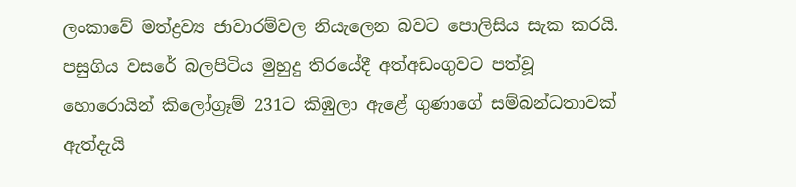ලංකාවේ මත්ද්‍රව්‍ය ජාවාරම්වල නියැලෙන බවට පොලිසිය සැක කරයි. පසුගිය වසරේ බලපිටිය මුහුදු තිරයේදී අත්අඩංගුවට පත්වූ හොරොයින් කිලෝග්‍රෑම් 231ට කිඹුලා ඇළේ ගුණාගේ සම්බන්ධතාවක් ඇත්දැයි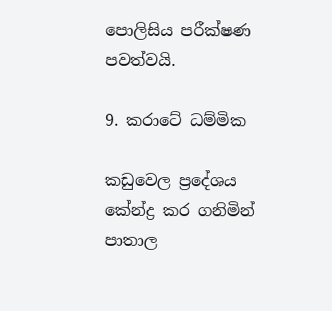පොලිසිය පරීක්ෂණ පවත්වයි.

9. කරාටේ ධම්මික

කඩුවෙල ප්‍රදේශය කේන්ද්‍ර කර ගනිමින් පාතාල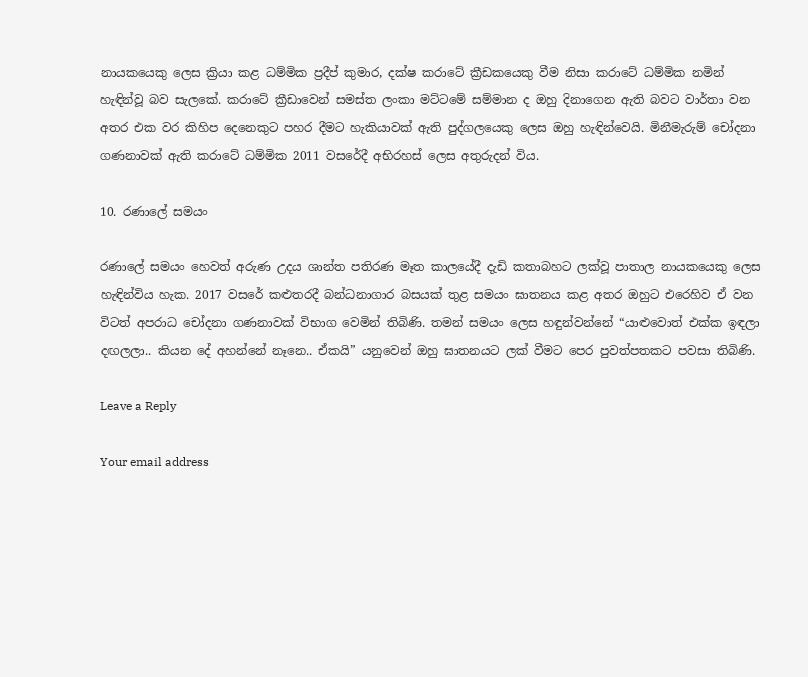නායකයෙකු ලෙස ක්‍රියා කළ ධම්මික ප්‍රදීප් කුමාර, දක්ෂ කරාටේ ක්‍රීඩකයෙකු වීම නිසා කරාටේ ධම්මික නමින් හැඳින්වූ බව සැලකේ. කරාටේ ක්‍රීඩාවෙන් සමස්ත ලංකා මට්ටමේ සම්මාන ද ඔහු දිනාගෙන ඇති බවට වාර්තා වන අතර එක වර කිහිප දෙනෙකුට පහර දීමට හැකියාවක් ඇති පුද්ගලයෙකු ලෙස ඔහු හැඳින්වෙයි. මිනීමැරුම් චෝදනා ගණනාවක් ඇති කරාටේ ධම්මික 2011 වසරේදී අභිරහස් ලෙස අතුරුදන් විය.

10. රණාලේ සමයං

රණාලේ සමයං හෙවත් අරුණ උදය ශාන්ත පතිරණ මෑත කාලයේදී දැඩි කතාබහට ලක්වූ පාතාල නායකයෙකු ලෙස හැඳින්විය හැක. 2017 වසරේ කළුතරදී බන්ධනාගාර බසයක් තුළ සමයං ඝාතනය කළ අතර ඔහුට එරෙහිව ඒ වන විටත් අපරාධ චෝදනා ගණනාවක් විභාග වෙමින් තිබිණි. තමන් සමයං ලෙස හඳුන්වන්නේ “යාළුවොත් එක්ක ඉඳලා දඟලලා.. කියන දේ අහන්නේ නෑනෙ.. ඒකයි” යනුවෙන් ඔහු ඝාතනයට ලක් වීමට පෙර පුවත්පතකට පවසා තිබිණි.

Leave a Reply

Your email address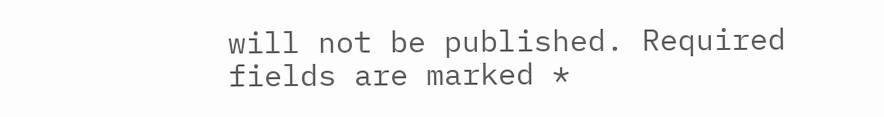will not be published. Required fields are marked *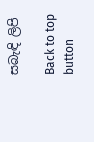සබැඳි ලිපි

Back to top button